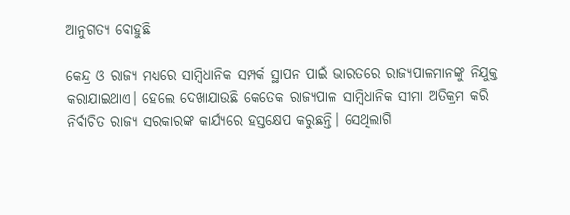ଆନୁଗତ୍ୟ ବୋହୁଛି

କେନ୍ଦ୍ର ଓ ରାଜ୍ୟ ମଧ୍ୟରେ ସାମ୍ବିଧାନିକ ସମ୍ପର୍କ ସ୍ଥାପନ ପାଇଁ ଭାରତରେ ରାଜ୍ୟପାଳମାନଙ୍କୁ ନିଯୁକ୍ତ କରାଯାଇଥାଏ। ହେଲେ ଦେଖାଯାଉଛି କେତେକ ରାଜ୍ୟପାଳ ସାମ୍ବିଧାନିକ ସୀମା ଅତିକ୍ରମ କରି ନିର୍ବାଚିତ ରାଜ୍ୟ ସରକାରଙ୍କ କାର୍ଯ୍ୟରେ ହସ୍ତକ୍ଷେପ କରୁଛନ୍ତି। ସେଥିଲାଗି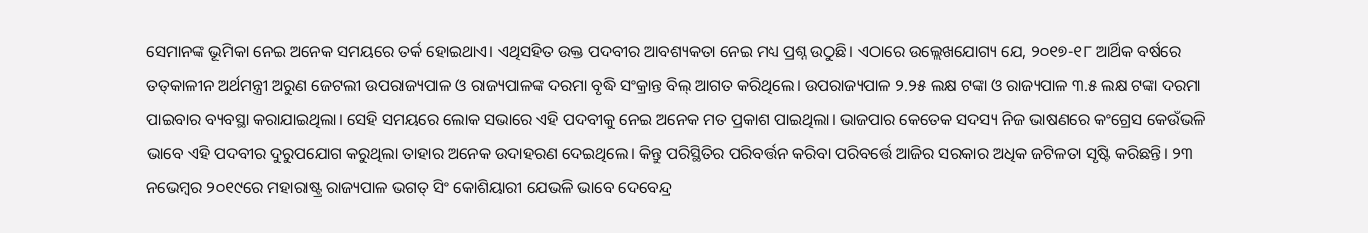ସେମାନଙ୍କ ଭୂମିକା ନେଇ ଅନେକ ସମୟରେ ତର୍କ ହୋଇଥାଏ। ଏଥିସହିତ ଉକ୍ତ ପଦବୀର ଆବଶ୍ୟକତା ନେଇ ମଧ୍ୟ ପ୍ରଶ୍ନ ଉଠୁଛି। ଏଠାରେ ଉଲ୍ଲେଖଯୋଗ୍ୟ ଯେ, ୨୦୧୭-୧୮ ଆର୍ଥିକ ବର୍ଷରେ ତତ୍‌କାଳୀନ ଅର୍ଥମନ୍ତ୍ରୀ ଅରୁଣ ଜେଟଲୀ ଉପରାଜ୍ୟପାଳ ଓ ରାଜ୍ୟପାଳଙ୍କ ଦରମା ବୃଦ୍ଧି ସଂକ୍ରାନ୍ତ ବିଲ୍‌ ଆଗତ କରିଥିଲେ। ଉପରାଜ୍ୟପାଳ ୨.୨୫ ଲକ୍ଷ ଟଙ୍କା ଓ ରାଜ୍ୟପାଳ ୩.୫ ଲକ୍ଷ ଟଙ୍କା ଦରମା ପାଇବାର ବ୍ୟବସ୍ଥା କରାଯାଇଥିଲା। ସେହି ସମୟରେ ଲୋକ ସଭାରେ ଏହି ପଦବୀକୁ ନେଇ ଅନେକ ମତ ପ୍ରକାଶ ପାଇଥିଲା। ଭାଜପାର କେତେକ ସଦସ୍ୟ ନିଜ ଭାଷଣରେ କଂଗ୍ରେସ କେଉଁଭଳି ଭାବେ ଏହି ପଦବୀର ଦୁରୁପଯୋଗ କରୁଥିଲା ତାହାର ଅନେକ ଉଦାହରଣ ଦେଇଥିଲେ। କିନ୍ତୁ ପରିସ୍ଥିତିର ପରିବର୍ତ୍ତନ କରିବା ପରିବର୍ତ୍ତେ ଆଜିର ସରକାର ଅଧିକ ଜଟିଳତା ସୃଷ୍ଟି କରିଛନ୍ତି। ୨୩ ନଭେମ୍ବର ୨୦୧୯ରେ ମହାରାଷ୍ଟ୍ର ରାଜ୍ୟପାଳ ଭଗତ୍‌ ସିଂ କୋଶିୟାରୀ ଯେଭଳି ଭାବେ ଦେବେନ୍ଦ୍ର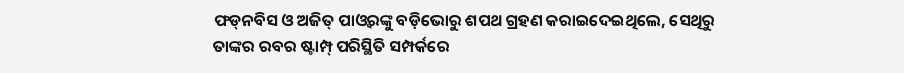ଫଡ୍‌ନବିସ ଓ ଅଜିତ୍‌ ପାଓ୍ବରଙ୍କୁ ବଡ଼ିଭୋରୁ ଶପଥ ଗ୍ରହଣ କରାଇଦେଇଥିଲେ, ସେଥିରୁ ତାଙ୍କର ରବର ଷ୍ଟାମ୍ପ୍‌ ପରିସ୍ଥିତି ସମ୍ପର୍କରେ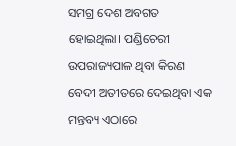ସମଗ୍ର ଦେଶ ଅବଗତ ହୋଇଥିଲା। ପଣ୍ଡିଚେରୀ ଉପରାଜ୍ୟପାଳ ଥିବା କିରଣ ବେଦୀ ଅତୀତରେ ଦେଇଥିବା ଏକ ମନ୍ତବ୍ୟ ଏଠାରେ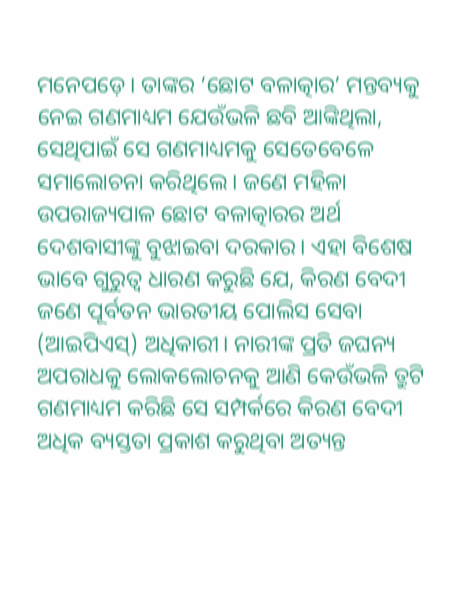ମନେପଡ଼େ। ତାଙ୍କର ‘ଛୋଟ ବଳାତ୍କାର’ ମନ୍ତବ୍ୟକୁ ନେଇ ଗଣମାଧ୍ୟମ ଯେଉଁଭଳି ଛବି ଆଙ୍କିଥିଲା, ସେଥିପାଇଁ ସେ ଗଣମାଧ୍ୟମକୁ ସେତେବେଳେ ସମାଲୋଚନା କରିଥିଲେ। ଜଣେ ମହିଳା ଉପରାଜ୍ୟପାଳ ଛୋଟ ବଳାତ୍କାରର ଅର୍ଥ ଦେଶବାସୀଙ୍କୁ ବୁଝାଇବା ଦରକାର। ଏହା ବିଶେଷ ଭାବେ ଗୁରୁତ୍ୱ ଧାରଣ କରୁଛି ଯେ, କିରଣ ବେଦୀ ଜଣେ ପୂର୍ବତନ ଭାରତୀୟ ପୋଲିସ ସେବା (ଆଇପିଏସ୍‌) ଅଧିକାରୀ। ନାରୀଙ୍କ ପ୍ରତି ଜଘନ୍ୟ ଅପରାଧକୁ ଲୋକଲୋଚନକୁ ଆଣି କେଉଁଭଳି ତ୍ରୁଟି ଗଣମାଧ୍ୟମ କରିଛି ସେ ସମ୍ପର୍କରେ କିରଣ ବେଦୀ ଅଧିକ ବ୍ୟସ୍ତତା ପ୍ରକାଶ କରୁଥିବା ଅତ୍ୟନ୍ତ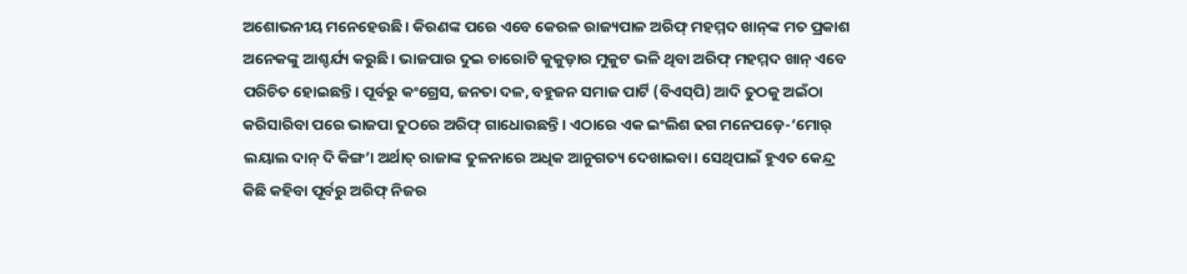ଅଶୋଭନୀୟ ମନେହେଉଛି। କିରଣଙ୍କ ପରେ ଏବେ କେରଳ ରାଜ୍ୟପାଳ ଅରିଫ୍‌ ମହମ୍ମଦ ଖାନ୍‌ଙ୍କ ମତ ପ୍ରକାଶ ଅନେକଙ୍କୁ ଆଶ୍ଚର୍ଯ୍ୟ କରୁଛି। ଭାଜପାର ଦୁଇ ଚାରୋଟି କୁକୁଡ଼ାର ମୁକୁଟ ଭଳି ଥିବା ଅରିଫ୍‌ ମହମ୍ମଦ ଖାନ୍‌ ଏବେ ପରିଚିତ ହୋଇଛନ୍ତି। ପୂର୍ବରୁ କଂଗ୍ରେସ, ଜନତା ଦଳ, ବହୁଜନ ସମାଜ ପାର୍ଟି (ବିଏସ୍‌ପି) ଆଦି ତୁଠକୁ ଅଇଁଠା କରିସାରିବା ପରେ ଭାଜପା ତୁଠରେ ଅରିଫ୍‌ ଗାଧୋଉଛନ୍ତି। ଏଠାରେ ଏକ ଇଂଲିଶ ଢଗ ମନେପଡ଼େ-‘ମୋର୍‌ ଲୟାଲ ଦାନ୍‌ ଦି କିଙ୍ଗ’। ଅର୍ଥାତ୍‌ ରାଜାଙ୍କ ତୁଳନାରେ ଅଧିକ ଆନୁଗତ୍ୟ ଦେଖାଇବା। ସେଥିପାଇଁ ହୁଏତ କେନ୍ଦ୍ର କିଛି କହିବା ପୂର୍ବରୁ ଅରିଫ୍‌ ନିଜର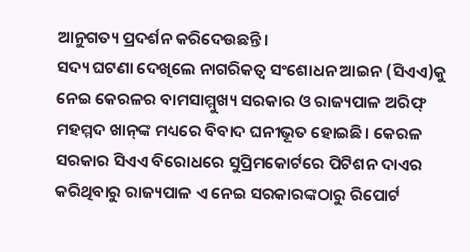ଆନୁଗତ୍ୟ ପ୍ରଦର୍ଶନ କରିଦେଉଛନ୍ତି।
ସଦ୍ୟ ଘଟଣା ଦେଖିଲେ ନାଗରିକତ୍ୱ ସଂଶୋଧନ ଆଇନ (ସିଏଏ)କୁ ନେଇ କେରଳର ବାମସାମ୍ମୁଖ୍ୟ ସରକାର ଓ ରାଜ୍ୟପାଳ ଅରିଫ୍‌ ମହମ୍ମଦ ଖାନ୍‌ଙ୍କ ମଧ୍ୟରେ ବିବାଦ ଘନୀଭୂତ ହୋଇଛି। କେରଳ ସରକାର ସିଏଏ ବିରୋଧରେ ସୁପ୍ରିମକୋର୍ଟରେ ପିଟିଶନ ଦାଏର କରିଥିବାରୁ ରାଜ୍ୟପାଳ ଏ ନେଇ ସରକାରଙ୍କଠାରୁ ରିପୋର୍ଟ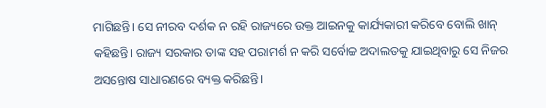ମାଗିଛନ୍ତି। ସେ ନୀରବ ଦର୍ଶକ ନ ରହି ରାଜ୍ୟରେ ଉକ୍ତ ଆଇନକୁ କାର୍ଯ୍ୟକାରୀ କରିବେ ବୋଲି ଖାନ୍‌ କହିଛନ୍ତି। ରାଜ୍ୟ ସରକାର ତାଙ୍କ ସହ ପରାମର୍ଶ ନ କରି ସର୍ବୋଚ୍ଚ ଅଦାଲତକୁ ଯାଇଥିବାରୁ ସେ ନିଜର ଅସନ୍ତୋଷ ସାଧାରଣରେ ବ୍ୟକ୍ତ କରିଛନ୍ତି।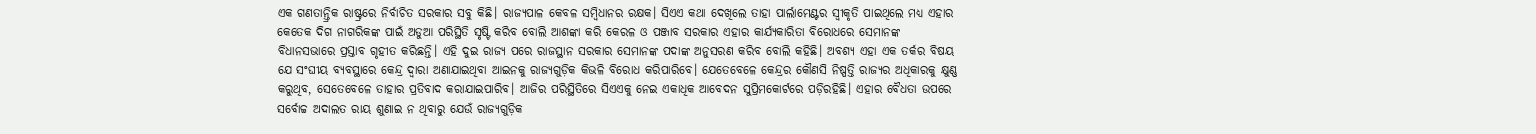ଏକ ଗଣତାନ୍ତ୍ରିକ ରାଷ୍ଟ୍ରରେ ନିର୍ବାଚିତ ସରକାର ସବୁ କିଛି। ରାଜ୍ୟପାଳ କେବଳ ସମ୍ବିଧାନର ରକ୍ଷକ। ସିଏଏ କଥା ଦେଖିଲେ ତାହା ପାର୍ଲାମେଣ୍ଟର ସ୍ବୀକୃତି ପାଇଥିଲେ ମଧ୍ୟ ଏହାର କେତେକ ଦିଗ ନାଗରିକଙ୍କ ପାଇଁ ଅଡୁଆ ପରିସ୍ଥିତି ସୃଷ୍ଟି କରିବ ବୋଲି ଆଶଙ୍କା କରି କେରଳ ଓ ପଞ୍ଜାବ ସରକାର ଏହାର କାର୍ଯ୍ୟକାରିତା ବିରୋଧରେ ସେମାନଙ୍କ ବିଧାନସଭାରେ ପ୍ରସ୍ତାବ ଗୃହୀତ କରିଛନ୍ତି। ଏହି ଦୁଇ ରାଜ୍ୟ ପରେ ରାଜସ୍ଥାନ ସରକାର ସେମାନଙ୍କ ପଦାଙ୍କ ଅନୁସରଣ କରିବ ବୋଲି କହିଛି। ଅବଶ୍ୟ ଏହା ଏକ ତର୍କର ବିଷୟ ଯେ ସଂଘୀୟ ବ୍ୟବସ୍ଥାରେ କେନ୍ଦ୍ର ଦ୍ୱାରା ଅଣାଯାଇଥିବା ଆଇନକୁ ରାଜ୍ୟଗୁଡ଼ିକ କିଭଳି ବିରୋଧ କରିପାରିବେ। ଯେତେବେଳେ କେନ୍ଦ୍ରର କୌଣସି ନିଷ୍ପତ୍ତି ରାଜ୍ୟର ଅଧିକାରକୁ କ୍ଷୁଣ୍ଣ କରୁଥିବ, ସେତେବେଳେ ତାହାର ପ୍ରତିବାଦ କରାଯାଇପାରିବ। ଆଜିର ପରିସ୍ଥିତିରେ ସିଏଏକୁ ନେଇ ଏକାଧିକ ଆବେଦନ ସୁପ୍ରିମକୋର୍ଟରେ ପଡ଼ିରହିଛି। ଏହାର ବୈଧତା ଉପରେ ସର୍ବୋଚ୍ଚ ଅଦାଲତ ରାୟ ଶୁଣାଇ ନ ଥିବାରୁ ଯେଉଁ ରାଜ୍ୟଗୁଡ଼ିକ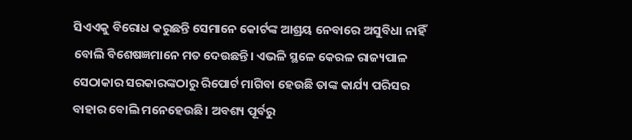ସିଏଏକୁ ବିରୋଧ କରୁଛନ୍ତି ସେମାନେ କୋର୍ଟଙ୍କ ଆଶ୍ରୟ ନେବାରେ ଅସୁବିଧା ନାହିଁ ବୋଲି ବିଶେଷଜ୍ଞମାନେ ମତ ଦେଉଛନ୍ତି। ଏଭଳି ସ୍ଥଳେ କେରଳ ରାଜ୍ୟପାଳ ସେଠାକାର ସରକାରଙ୍କଠାରୁ ରିପୋର୍ଟ ମାଗିବା ହେଉଛି ତାଙ୍କ କାର୍ଯ୍ୟ ପରିସର ବାହାର ବୋଲି ମନେହେଉଛି। ଅବଶ୍ୟ ପୂର୍ବରୁ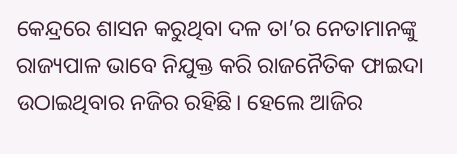କେନ୍ଦ୍ରରେ ଶାସନ କରୁଥିବା ଦଳ ତା’ର ନେତାମାନଙ୍କୁ ରାଜ୍ୟପାଳ ଭାବେ ନିଯୁକ୍ତ କରି ରାଜନୈତିକ ଫାଇଦା ଉଠାଇଥିବାର ନଜିର ରହିଛି। ହେଲେ ଆଜିର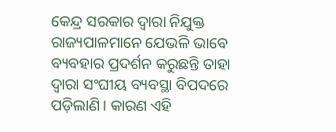କେନ୍ଦ୍ର ସରକାର ଦ୍ୱାରା ନିଯୁକ୍ତ ରାଜ୍ୟପାଳମାନେ ଯେଭଳି ଭାବେ ବ୍ୟବହାର ପ୍ରଦର୍ଶନ କରୁଛନ୍ତି ତାହା ଦ୍ୱାରା ସଂଘୀୟ ବ୍ୟବସ୍ଥା ବିପଦରେ ପଡ଼ିଲାଣି। କାରଣ ଏହି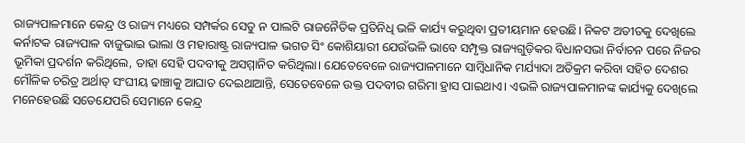ରାଜ୍ୟପାଳମାନେ କେନ୍ଦ୍ର ଓ ରାଜ୍ୟ ମଧ୍ୟରେ ସମ୍ପର୍କର ସେତୁ ନ ପାଲଟି ରାଜନୈତିକ ପ୍ରତିନିଧି ଭଳି କାର୍ଯ୍ୟ କରୁଥିବା ପ୍ରତୀୟମାନ ହେଉଛି। ନିକଟ ଅତୀତକୁ ଦେଖିଲେ କର୍ନାଟକ ରାଜ୍ୟପାଳ ବାଜୁଭାଇ ଭାଲା ଓ ମହାରାଷ୍ଟ୍ର ରାଜ୍ୟପାଳ ଭଗତ ସିଂ କୋଶିୟାରୀ ଯେଉଁଭଳି ଭାବେ ସମ୍ପୃକ୍ତ ରାଜ୍ୟଗୁଡ଼ିକର ବିଧାନସଭା ନିର୍ବାଚନ ପରେ ନିଜର ଭୂମିକା ପ୍ରଦର୍ଶନ କରିଥିଲେ, ତାହା ସେହି ପଦବୀକୁ ଅସମ୍ମାନିତ କରିଥିଲା। ଯେତେବେଳେ ରାଜ୍ୟପାଳମାନେ ସାମ୍ବିଧାନିକ ମର୍ଯ୍ୟାଦା ଅତିକ୍ରମ କରିବା ସହିତ ଦେଶର ମୌଳିକ ଚରିତ୍ର ଅର୍ଥାତ୍‌ ସଂଘୀୟ ଢାଞ୍ଚାକୁ ଆଘାତ ଦେଇଥାଆନ୍ତି, ସେତେବେଳେ ଉକ୍ତ ପଦବୀର ଗରିମା ହ୍ରାସ ପାଇଥାଏ। ଏଭଳି ରାଜ୍ୟପାଳମାନଙ୍କ କାର୍ଯ୍ୟକୁ ଦେଖିଲେ ମନେହେଉଛି ସତେଯେପରି ସେମାନେ କେନ୍ଦ୍ର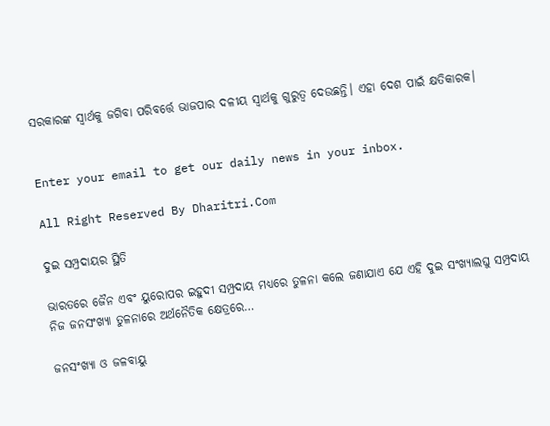ସରକାରଙ୍କ ସ୍ବାର୍ଥକୁ ଜଗିବା ପରିବର୍ତ୍ତେ ଭାଜପାର ଦଳୀୟ ସ୍ବାର୍ଥକୁ ଗୁରୁତ୍ୱ ଦେଉଛନ୍ତି। ଏହା ଦେଶ ପାଇଁ କ୍ଷତିକାରକ।


Enter your email to get our daily news in your inbox.

All Right Reserved By Dharitri.Com

ଦୁଇ ସମ୍ପ୍ରଦାୟର ସ୍ଥିତି

ଭାରତରେ ଜୈନ ଏବଂ ୟୁରୋପର ଇହୁଦୀ ସମ୍ପ୍ରଦାୟ ମଧ୍ୟରେ ତୁଳନା କଲେ ଜଣାଯାଏ ଯେ ଏହି ଦୁଇ ସଂଖ୍ୟାଲଘୁ ସମ୍ପ୍ରଦାୟ ନିଜ ଜନସଂଖ୍ୟା ତୁଳନାରେ ଅର୍ଥନୈତିକ କ୍ଷେତ୍ରରେ…

ଜନସଂଖ୍ୟା ଓ ଜଳବାୟୁ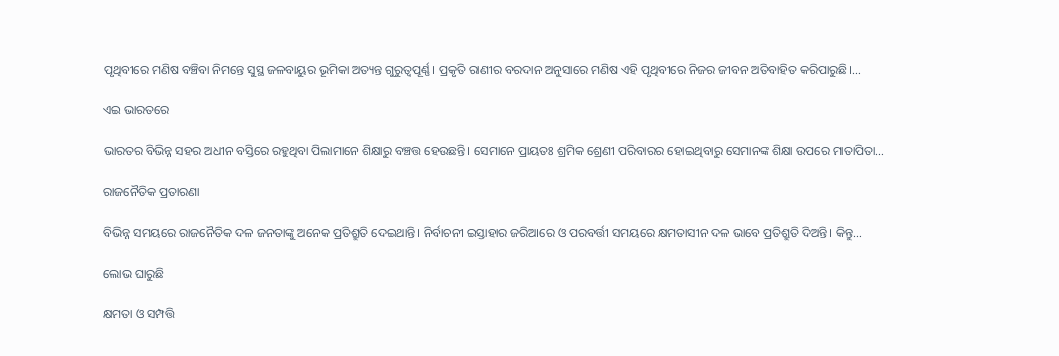ପୃଥିବୀରେ ମଣିଷ ବଞ୍ଚିବା ନିମନ୍ତେ ସୁସ୍ଥ ଜଳବାୟୁର ଭୂମିକା ଅତ୍ୟନ୍ତ ଗୁରୁତ୍ୱପୂର୍ଣ୍ଣ। ପ୍ରକୃତି ରାଣୀର ବରଦାନ ଅନୁସାରେ ମଣିଷ ଏହି ପୃଥିବୀରେ ନିଜର ଜୀବନ ଅତିବାହିତ କରିପାରୁଛି।…

ଏଇ ଭାରତରେ

ଭାରତର ବିଭିନ୍ନ ସହର ଅଧୀନ ବସ୍ତିରେ ରହୁଥିବା ପିଲାମାନେ ଶିକ୍ଷାରୁ ବଞ୍ଚତ୍ତ ହେଉଛନ୍ତି। ସେମାନେ ପ୍ରାୟତଃ ଶ୍ରମିକ ଶ୍ରେଣୀ ପରିବାରର ହୋଇଥିବାରୁ ସେମାନଙ୍କ ଶିକ୍ଷା ଉପରେ ମାତାପିତା…

ରାଜନୈତିକ ପ୍ରତାରଣା

ବିଭିନ୍ନ ସମୟରେ ରାଜନୈତିକ ଦଳ ଜନତାଙ୍କୁ ଅନେକ ପ୍ରତିଶ୍ରୁତି ଦେଇଥାନ୍ତି। ନିର୍ବାଚନୀ ଇସ୍ତାହାର ଜରିଆରେ ଓ ପରବର୍ତ୍ତୀ ସମୟରେ କ୍ଷମତାସୀନ ଦଳ ଭାବେ ପ୍ରତିଶ୍ରୁତି ଦିଅନ୍ତି। କିନ୍ତୁ…

ଲୋଭ ଘାରୁଛି

କ୍ଷମତା ଓ ସମ୍ପତ୍ତି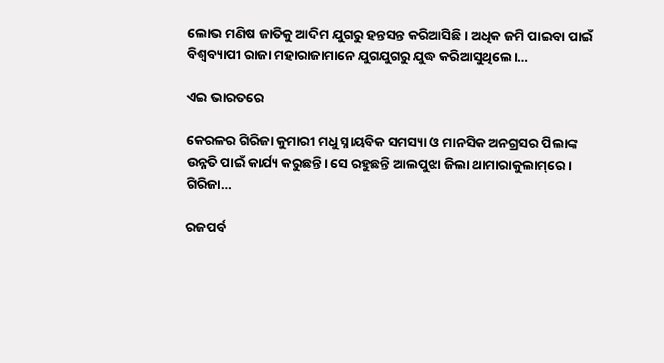ଲୋଭ ମଣିଷ ଜାତିକୁ ଆଦିମ ଯୁଗରୁ ହନ୍ତସନ୍ତ କରିଆସିଛି। ଅଧିକ ଜମି ପାଇବା ପାଇଁ ବିଶ୍ୱବ୍ୟାପୀ ରାଜା ମହାରାଜାମାନେ ଯୁଗଯୁଗରୁ ଯୁଦ୍ଧ କରିଆସୁଥିଲେ।…

ଏଇ ଭାରତରେ

କେରଳର ଗିରିଜା କୁମାରୀ ମଧୁ ସ୍ନାୟବିକ ସମସ୍ୟା ଓ ମାନସିକ ଅନଗ୍ରସର ପିଲାଙ୍କ ଉନ୍ନତି ପାଇଁ କାର୍ଯ୍ୟ କରୁଛନ୍ତି। ସେ ରହୁଛନ୍ତି ଆଲପୁଝା ଜିଲା ଥାମାରାକୁଲାମ୍‌ରେ। ଗିରିଜା…

ରଜପର୍ବ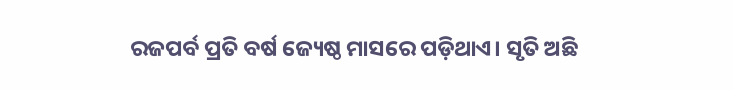ରଜପର୍ବ ପ୍ରତି ବର୍ଷ ଜ୍ୟେଷ୍ଠ ମାସରେ ପଡ଼ିଥାଏ। ସୃତି ଅଛି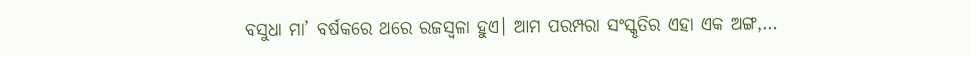ବସୁଧା ମା’ ବର୍ଷକରେ ଥରେ ରଜସ୍ବଳା ହୁଏ। ଆମ ପରମ୍ପରା ସଂସ୍କୃତିର ଏହା ଏକ ଅଙ୍ଗ,…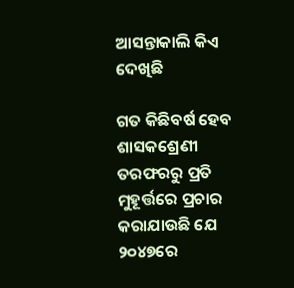ଆସନ୍ତାକାଲି କିଏ ଦେଖିଛି

ଗତ କିଛିବର୍ଷ ହେବ ଶାସକଶ୍ରେଣୀ ତରଫରରୁ ପ୍ରତି ମୁହୂର୍ତ୍ତରେ ପ୍ରଚାର କରାଯାଉଛି ଯେ ୨୦୪୭ରେ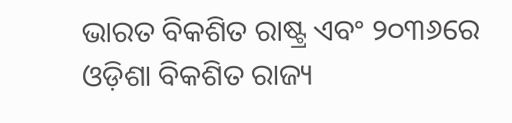ଭାରତ ବିକଶିତ ରାଷ୍ଟ୍ର ଏବଂ ୨୦୩୬ରେ ଓଡ଼ିଶା ବିକଶିତ ରାଜ୍ୟ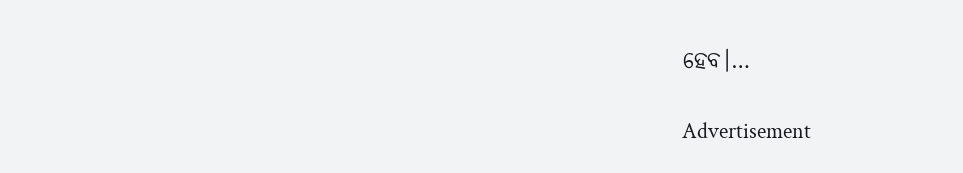ହେବ।…

Advertisement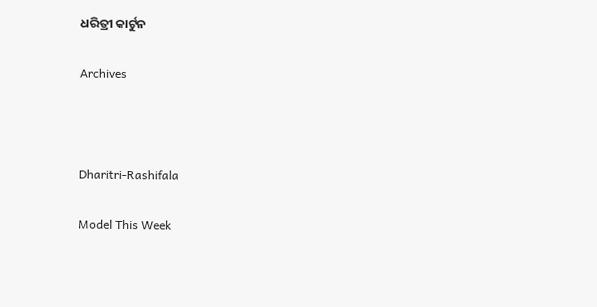ଧରିତ୍ରୀ କାର୍ଟୁନ

Archives



Dharitri-Rashifala

Model This Week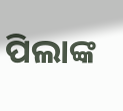ପିଲାଙ୍କ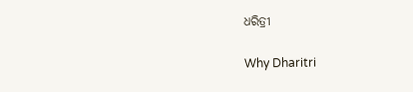ଧରିତ୍ରୀ

Why Dharitri